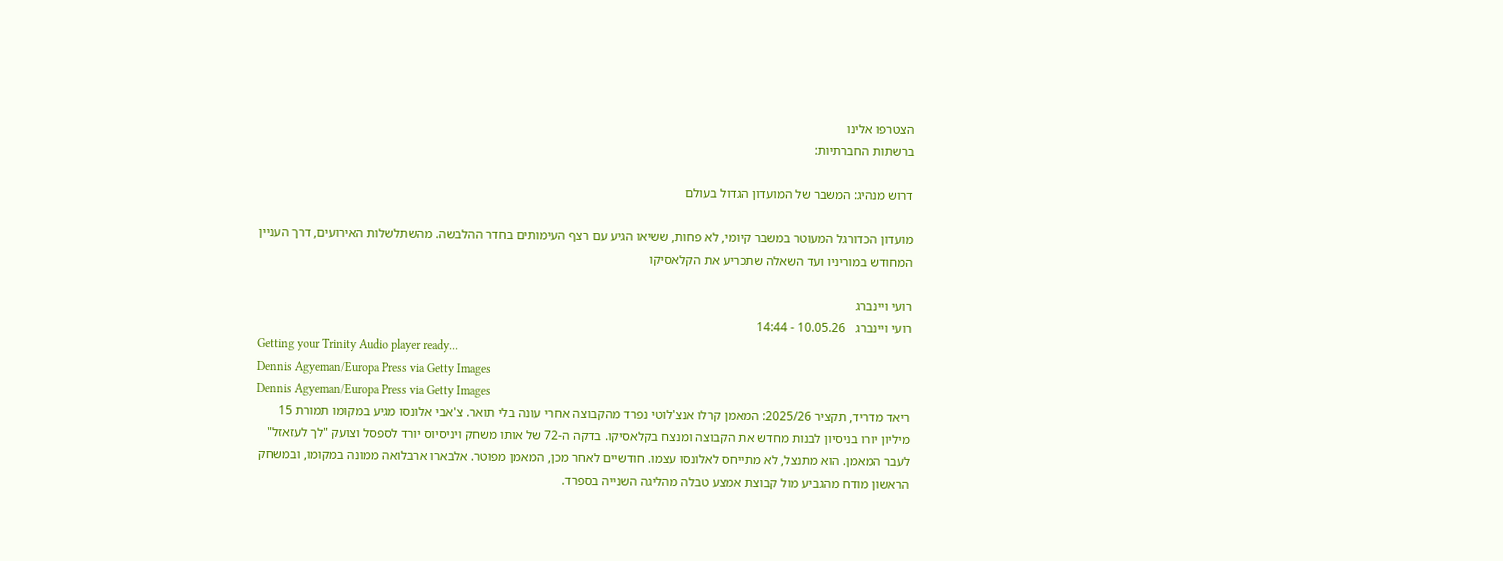הצטרפו אלינו
ברשתות החברתיות:

דרוש מנהיג: המשבר של המועדון הגדול בעולם

מועדון הכדורגל המעוטר במשבר קיומי, לא פחות, ששיאו הגיע עם רצף העימותים בחדר ההלבשה. מהשתלשלות האירועים, דרך העניין המחודש במוריניו ועד השאלה שתכריע את הקלאסיקו

רועי ויינברג
רועי ויינברג   10.05.26 - 14:44
Getting your Trinity Audio player ready...
Dennis Agyeman/Europa Press via Getty Images
Dennis Agyeman/Europa Press via Getty Images
ריאד מדריד, תקציר 2025/26: המאמן קרלו אנצ'לוטי נפרד מהקבוצה אחרי עונה בלי תואר. צ'אבי אלונסו מגיע במקומו תמורת 15 מיליון יורו בניסיון לבנות מחדש את הקבוצה ומנצח בקלאסיקו. בדקה ה-72 של אותו משחק ויניסיוס יורד לספסל וצועק "לך לעזאזל" לעבר המאמן. הוא מתנצל, לא מתייחס לאלונסו עצמו. חודשיים לאחר מכן, המאמן מפוטר. אלבארו ארבלואה ממונה במקומו, ובמשחק הראשון מודח מהגביע מול קבוצת אמצע טבלה מהליגה השנייה בספרד.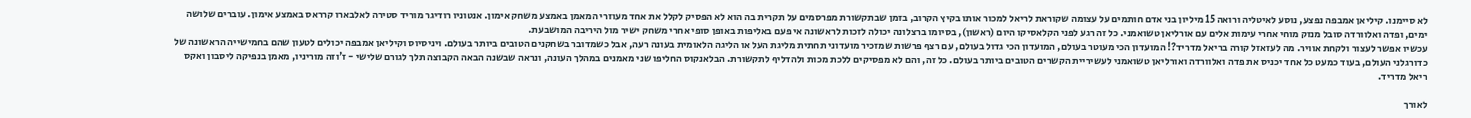לא סיימנו. קיליאן אמבפה נפצע, נוסע לאיטליה ורואה 15 מיליון בני אדם חותמים על עצומה שקוראת לריאל למכור אותו בקיץ הקרוב, בזמן שבתקשורת מפרסמים על תקרית בה הוא לא הפסיק לקלל את אחד מעוזרי המאמן באמצע משחק אימון. אנטוניו רודיגר מוריד סטירה לאלבארו קרראס באמצע אימון. עוברים שלושה ימים, ופדה ואלוורדה סובל מנזק מוחי אחרי עימות אלים עם אורליאן טשואמני. כל זה רגע לפני הקלאסיקו היום (ראשון), בסיומו ברצלונה יכולה לזכות לראשונה אי פעם באליפות באופן סופי אחרי משחק ישיר מול היריבה המושבעת.
עכשיו אפשר לעצור ולקחת אוויר. מה לעזאזל קורה בריאל מדריד?! המועדון הכי מעוטר בעולם, המועדון הכי גדול בעולם, עם רצף פרשות שמזכיר מועדוני תחתית מליגת העל או הליגה הלאומית בעונה רעה, אבל כשמדובר בשחקנים הטובים ביותר בעולם. ויניסיוס וקיליאן אמבפה יכולים לטעון שהם בחמישייה הראשונה של כדורגלני העולם, בעוד כמעט כל אחד יכניס את פדה ואלוורדה ואורליאן טשואמני לעשיריית הקשרים הטובים ביותר בעולם. כל זה, והם לא מפסיקים ללכת מכות ולהדליף לתקשורת. הבלאנקוס החליפו שני מאמנים במהלך העונה, ונראה שבשנה הבאה הקבוצה תלך לגורם שלישי - ז'וזה מוריניו, מאמן בנפיקה ליסבון ואקס ריאל מדריד.

לאורך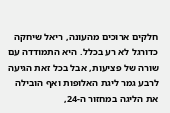חלקים ארוכים מהעונה, ריאל שיחקה כדורגל לא רע בכלל. היא התמודדה עם שורה של פציעות, אבל בכל זאת הגיעה לרבע גמר ליגת האלופות ואף הובילה את הליגה במחזור ה-24,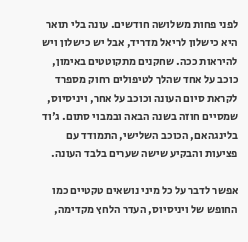לפני פחות משלושה חודשים. עונה בלי תואר היא כישלון לריאל מדריד, אבל יש כישלון ויש להיראות ככה. שחקנים מתקוטטים באימון, כוכב על אחד שהלך לטיפולים רחוק מספרד לקראת סיום העונה וכוכב על אחר, ויניסיוס, שמסיים חוזה בשנה הבאה ובמבוי סתום. ג'וד בלינגהאם, הכוכב השלישי, התמודד עם פציעות והבקיע שישה שערים בלבד העונה.

אפשר לדבר על כל מיני נושאים טקטיים כמו החופש של ויניסיוס, העדר הלחץ מקדימה,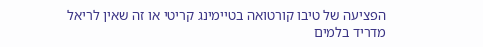הפציעה של טיבו קורטואה בטיימינג קריטי או זה שאין לריאל מדריד בלמים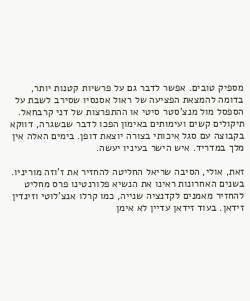מספיק טובים. אפשר לדבר גם על פרשיות קטנות יותר, בדומה להמצאת הפציעה של ראול אסנסיו שסירב לשבת על הספסל מול מנצ'סטר סיטי או ההתפרצות של דני קרבחאל. תיקולים קשים ועימותים באימון הפכו לדבר שבשגרה, דווקא בקבוצה עם סגל איכותי בצורה יוצאת דופן. בימים האלה אין מלך במדריד. איש הישר בעיניו יעשה.

זאת, אולי, הסיבה שריאל החליטה להחזיר את ז'וזה מוריניו. בשנים האחרונות ראינו את הנשיא פלורנטינו פרס מחליט להחזיר מאמנים לקדנציה שנייה, כמו קרלו אנצ'לוטי וזינדין זידאן. בעוד זידאן עדיין לא אימן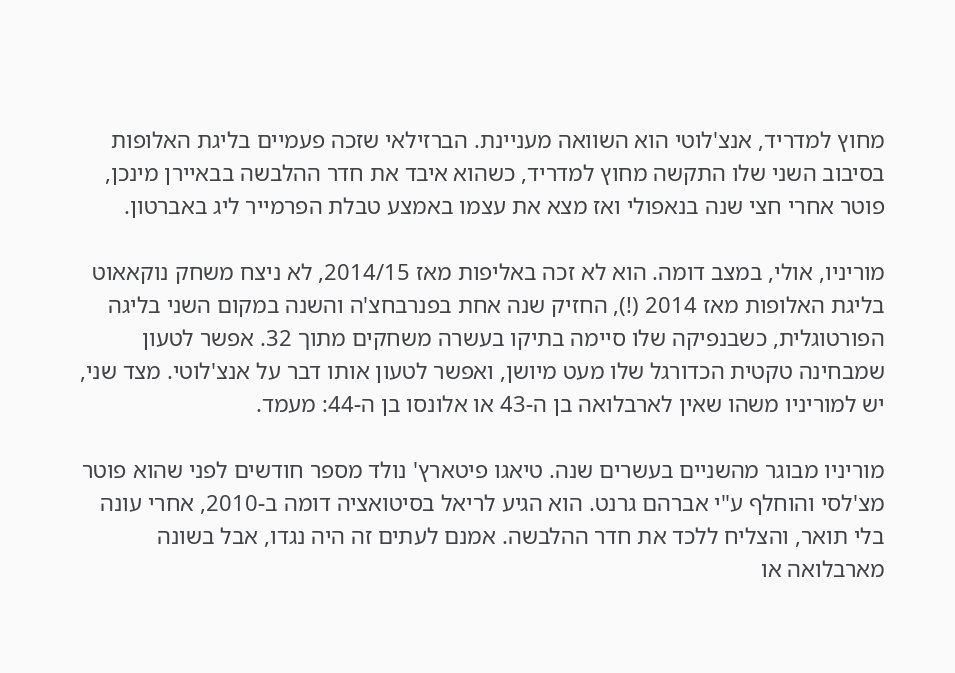מחוץ למדריד, אנצ'לוטי הוא השוואה מעניינת. הברזילאי שזכה פעמיים בליגת האלופות בסיבוב השני שלו התקשה מחוץ למדריד, כשהוא איבד את חדר ההלבשה בבאיירן מינכן, פוטר אחרי חצי שנה בנאפולי ואז מצא את עצמו באמצע טבלת הפרמייר ליג באברטון.

מוריניו, אולי, במצב דומה. הוא לא זכה באליפות מאז 2014/15, לא ניצח משחק נוקאאוט בליגת האלופות מאז 2014 (!), החזיק שנה אחת בפנרבחצ'ה והשנה במקום השני בליגה הפורטוגלית, כשבנפיקה שלו סיימה בתיקו בעשרה משחקים מתוך 32. אפשר לטעון שמבחינה טקטית הכדורגל שלו מעט מיושן, ואפשר לטעון אותו דבר על אנצ'לוטי. מצד שני, יש למוריניו משהו שאין לארבלואה בן ה-43 או אלונסו בן ה-44: מעמד.

מוריניו מבוגר מהשניים בעשרים שנה. טיאגו פיטארץ' נולד מספר חודשים לפני שהוא פוטר מצ'לסי והוחלף ע"י אברהם גרנט. הוא הגיע לריאל בסיטואציה דומה ב-2010, אחרי עונה בלי תואר, והצליח ללכד את חדר ההלבשה. אמנם לעתים זה היה נגדו, אבל בשונה מארבלואה או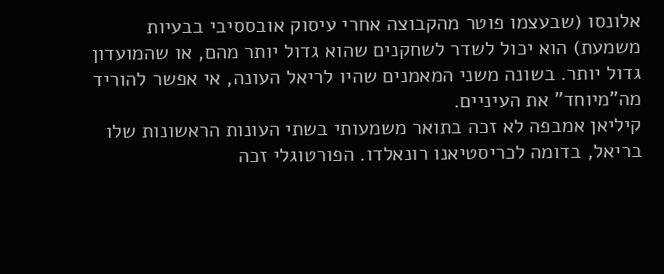אלונסו (שבעצמו פוטר מהקבוצה אחרי עיסוק אובססיבי בבעיות משמעת) הוא יכול לשדר לשחקנים שהוא גדול יותר מהם, או שהמועדון גדול יותר. בשונה משני המאמנים שהיו לריאל העונה, אי אפשר להוריד מה"מיוחד" את העיניים.
קיליאן אמבפה לא זכה בתואר משמעותי בשתי העונות הראשונות שלו בריאל, בדומה לכריסטיאנו רונאלדו. הפורטוגלי זכה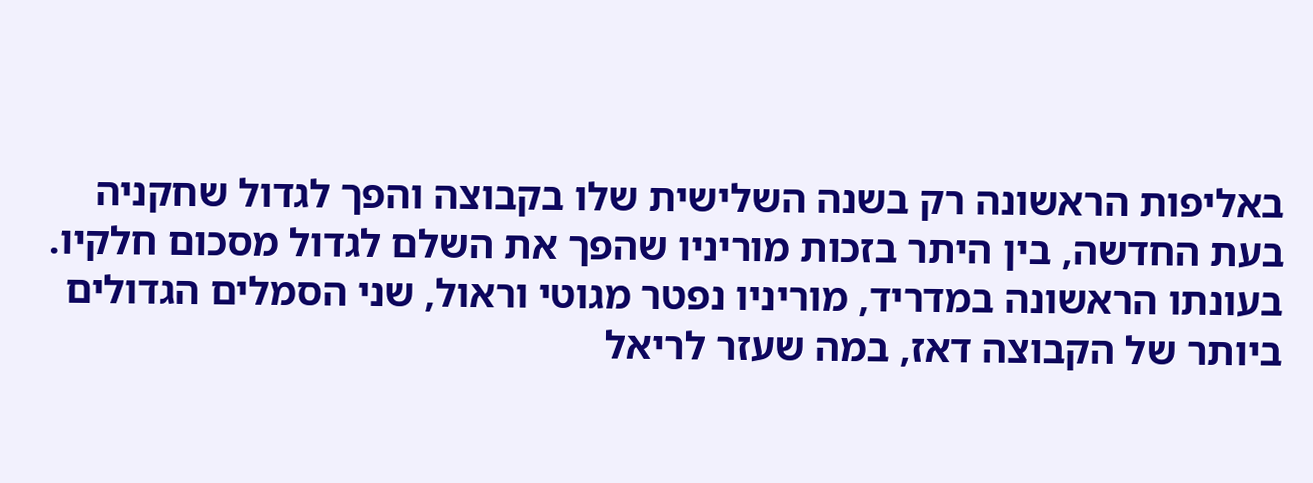באליפות הראשונה רק בשנה השלישית שלו בקבוצה והפך לגדול שחקניה בעת החדשה, בין היתר בזכות מוריניו שהפך את השלם לגדול מסכום חלקיו. בעונתו הראשונה במדריד, מוריניו נפטר מגוטי וראול, שני הסמלים הגדולים ביותר של הקבוצה דאז, במה שעזר לריאל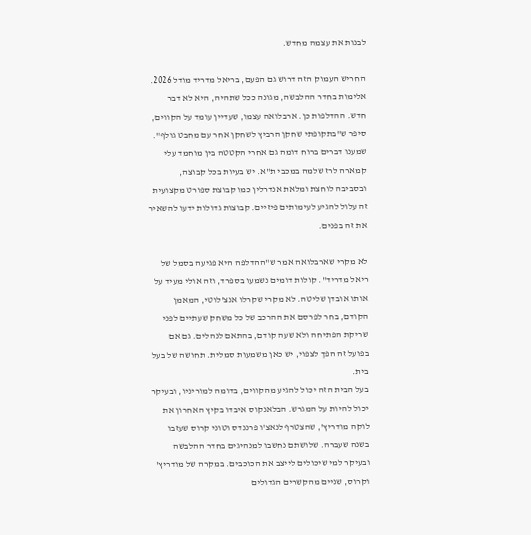לבנות את עצמה מחדש.

החריש העמוק הזה דרוש גם הפעם, בריאל מדריד מודל 2026. אלימות בחדר ההלבשה, מגונה ככל שתהיה, היא לא דבר חדש. ההדלפות כן. ארבלואה עצמו, שעדיין עומד על הקווים, סיפר ש"בתקופתי שחקן הרביץ לשחקן אחר עם מחבט גולף". שמענו דברים ברוח דומה גם אחרי הקטטה בין מוחמד עלי קמארה לרז שלמה במכבי ת"א. יש בעיות בכל קבוצה, ובסביבה לוחצת ומלאת אנדרלין כמו קבוצת ספורט מקצועית זה עלול להגיע לעימותים פיזיים. קבוצות גדולות ידעו להשאיר את זה בפנים.

לא מקרי שארבלואה אמר ש"ההדלפה היא פגיעה בסמל של ריאל מדריד". קולות דומים נשמעו בספרד, וזה אולי מעיד על אותו אובדן שליטה. לא מקרי שקרלו אנצ'לוטי, המאמן הקודם, בחר לפרסם את ההרכב של כל משחק שעתיים לפני שריקת הפתיחה ולא שעה קודם, בהתאם לנהלים. גם אם בפועל זה הפך לצפוי, יש כאן משמעות סמלית. תחושה של בעל בית.
בעל הבית הזה יכול להגיע מהקווים, בדומה למוריניו, ובעיקר יכול להיות על המגרש. הבלאנקוס איבדו בקיץ האחרון את לוקה מודריץ', שהצטרף לנאצ'ו פרננדס וטוני קרוס שעזבו בשנה שעברה. שלושתם נחשבו למנהיגים בחדר ההלבשה ובעיקר למי שיכולים לייצב את הכוכבים. במקרה של מודריץ' וקרוס, שניים מהקשרים הגדולים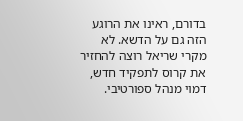בדורם, ראינו את הרוגע הזה גם על הדשא. לא מקרי שריאל רוצה להחזיר את קרוס לתפקיד חדש, דמוי מנהל ספורטיבי.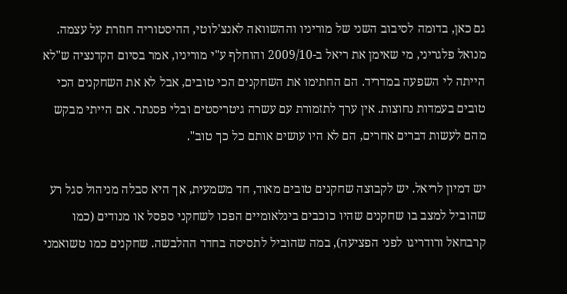גם כאן, בדומה לסיבוב השני של מוריניו וההשוואה לאנצ'לוטי, ההיסטוריה חוזרת על עצמה. מנואל פלגריני, מי שאימן את ריאל ב-2009/10 והוחלף ע"י מוריניו, אמר בסיום הקדנציה ש"לא הייתה לי השפעה במדריד. הם החתימו את השחקנים הכי טובים, אבל לא את השחקנים הכי טובים בעמדות נחוצות. אין ערך לתזמורת עם עשרה גיטריסטים ובלי פסנתר. אם הייתי מבקש מהם לעשות דברים אחרים, הם לא היו עושים אותם כל כך טוב".

יש דמיון לריאל. יש לקבוצה שחקנים טובים מאוד, חד משמעית, אך היא סבלה מניהול סגל רע שהוביל למצב בו שחקנים שהיו כוכבים בינלאומיים הפכו לשחקני ספסל או מנודים (כמו קרבחאל ורודריגו לפני הפציעה), במה שהוביל לתסיסה בחדר ההלבשה. שחקנים כמו טשואמני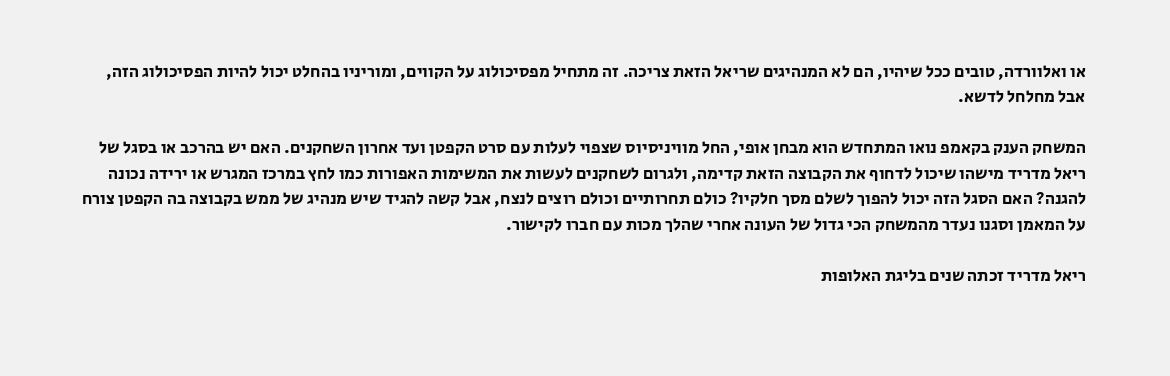או ואלוורדה, טובים ככל שיהיו, הם לא המנהיגים שריאל הזאת צריכה. זה מתחיל מפסיכולוג על הקווים, ומוריניו בהחלט יכול להיות הפסיכולוג הזה, אבל מחלחל לדשא.

המשחק הענק בקאמפ נואו המתחדש הוא מבחן אופי, החל מוויניסיוס שצפוי לעלות עם סרט הקפטן ועד אחרון השחקנים. האם יש בהרכב או בסגל של ריאל מדריד מישהו שיכול לדחוף את הקבוצה הזאת קדימה, ולגרום לשחקנים לעשות את המשימות האפורות כמו לחץ במרכז המגרש או ירידה נכונה להגנה? האם הסגל הזה יכול להפוך לשלם מסך חלקיו? כולם תחרותיים וכולם רוצים לנצח, אבל קשה להגיד שיש מנהיג של ממש בקבוצה בה הקפטן צורח על המאמן וסגנו נעדר מהמשחק הכי גדול של העונה אחרי שהלך מכות עם חברו לקישור.

ריאל מדריד זכתה שנים בליגת האלופות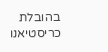בהובלת כריסטיאנו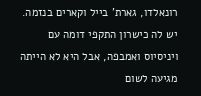רונאלדו, גארת' בייל וקארים בנזמה. יש לה כישרון התקפי דומה עם ויניסיוס ואמבפה, אבל היא לא הייתה מגיעה לשום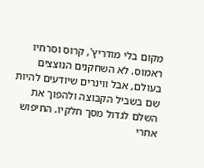מקום בלי מודריץ', קרוס וסרחיו ראמוס. לא השחקנים הנוצצים בעולם, אבל ווינרים שיודעים להיות שם בשביל הקבוצה ולהפוך את השלם לגדול מסך חלקיו. החיפוש אחרי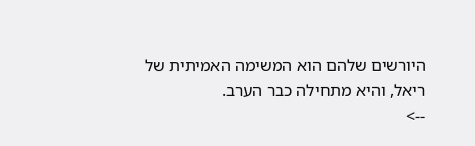היורשים שלהם הוא המשימה האמיתית של ריאל, והיא מתחילה כבר הערב.
-->